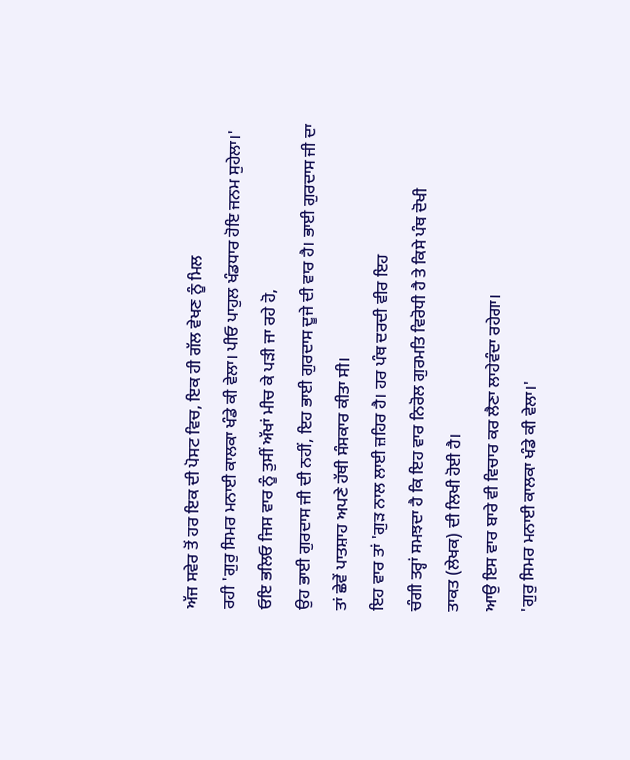ਅੱਜ ਸਵੇਰ ਤੋਂ ਹਰ ਇਕ ਦੀ ਪੋਸਟ ਵਿਚ, ਇਕ ਹੀ ਗੱਲ ਵੇਖਣ ਨੂੰ ਮਿਲ
ਰਹੀ 'ਗੁਰੁ ਸਿਮਰ ਮਨਾਈ ਕਾਲਕਾ ਖੰਡੇ ਕੀ ਵੇਲਾ। ਪੀਓ ਪਾਹੁਲ ਖੰਡਧਾਰ ਹੋਇ ਜਨਮ ਸੁਹੇਲਾ।'
ਓਇ ਭਲਿਓ ਜਿਸ ਵਾਰ ਨੂੰ ਤੁਸੀਂ ਅੱਖਾਂ ਮੀਚ ਕੇ ਪੜੀ ਜਾ ਰਹੇ ਹੋ,
ਉਹ ਭਾਈ ਗੁਰਦਾਸ ਜੀ ਦੀ ਨਹੀਂ, ਇਹ ਭਾਈ ਗੁਰਦਾਸ ਦੂਜੇ ਦੀ ਵਾਰ ਹੈ। ਭਾਈ ਗੁਰਦਾਸ ਜੀ ਦਾ
ਤਾਂ ਛੇਵੇਂ ਪਾਤਸ਼ਾਹ ਅਪਣੇ ਹੱਥੀ ਸੰਸਕਾਰ ਕੀਤਾ ਸੀ।
ਇਹ ਵਾਰ ਤਾਂ 'ਗੁੜ ਨਾਲ ਲਾਈ ਜ਼ਹਿਰ ਹੈ। ਹਰ ਪੰਥ ਦਰਦੀ ਵੀਰ ਇਹ
ਚੰਗੀ ਤਰ੍ਹਾਂ ਸਮਝਦਾ ਹੈ ਕਿ ਇਹ ਵਾਰ ਨਿਰੋਲ ਗੁਰਮਤਿ ਵਿਰੋਧੀ ਹੈ ਤੇ ਕਿਸੇ ਪੰਥ ਦੋਖੀ
ਤਾਕਤ (ਲੇਖਕ) ਦੀ ਲਿਖੀ ਹੋਈ ਹੈ।
ਆਉ ਇਸ ਵਾਰ ਬਾਰੇ ਵੀ ਵਿਚਾਰ ਕਰ ਲੈਣਾ ਲਾਹੇਵੰਦਾ ਰਹੇਗਾ।
'ਗੁਰੁ ਸਿਮਰ ਮਨਾਈ ਕਾਲਕਾ ਖੰਡੇ ਕੀ ਵੇਲਾ।'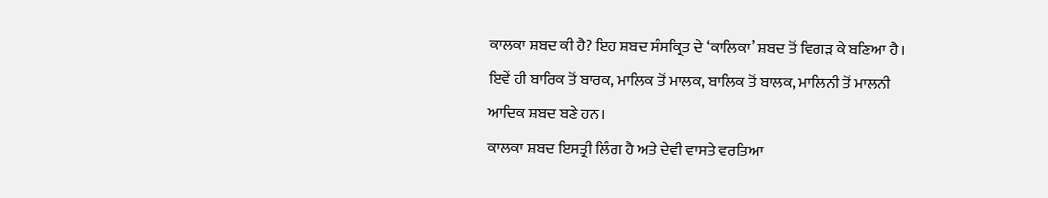ਕਾਲਕਾ ਸ਼ਬਦ ਕੀ ਹੈ? ਇਹ ਸ਼ਬਦ ਸੰਸਕ੍ਰਿਤ ਦੇ ‘ਕਾਲਿਕਾ’ ਸ਼ਬਦ ਤੋਂ ਵਿਗੜ ਕੇ ਬਣਿਆ ਹੈ।
ਇਵੇਂ ਹੀ ਬਾਰਿਕ ਤੋਂ ਬਾਰਕ, ਮਾਲਿਕ ਤੋਂ ਮਾਲਕ, ਬਾਲਿਕ ਤੋਂ ਬਾਲਕ, ਮਾਲਿਨੀ ਤੋਂ ਮਾਲਨੀ
ਆਦਿਕ ਸ਼ਬਦ ਬਣੇ ਹਨ।
ਕਾਲਕਾ ਸ਼ਬਦ ਇਸਤ੍ਰੀ ਲਿੰਗ ਹੈ ਅਤੇ ਦੇਵੀ ਵਾਸਤੇ ਵਰਤਿਆ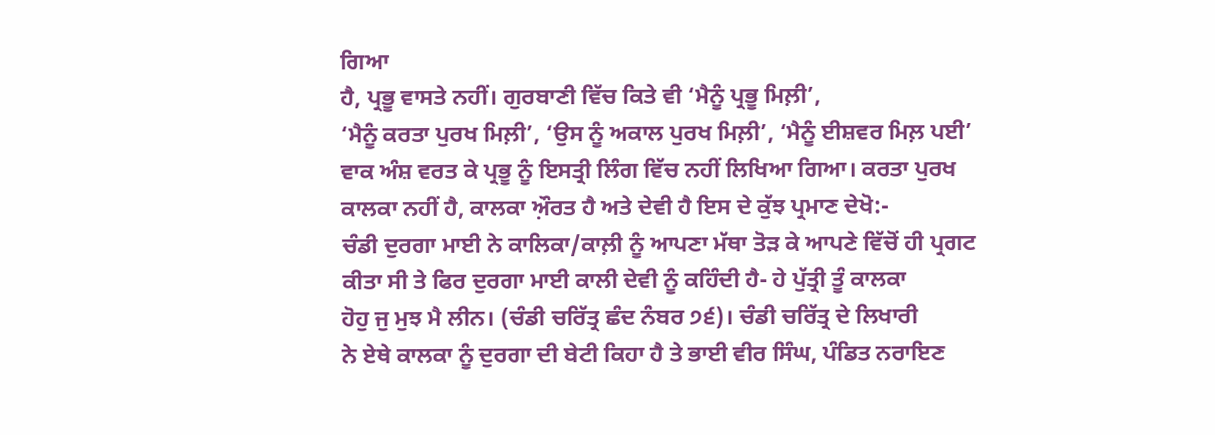ਗਿਆ
ਹੈ, ਪ੍ਰਭੂ ਵਾਸਤੇ ਨਹੀਂ। ਗੁਰਬਾਣੀ ਵਿੱਚ ਕਿਤੇ ਵੀ ‘ਮੈਨੂੰ ਪ੍ਰਭੂ ਮਿਲ਼ੀ’,
‘ਮੈਨੂੰ ਕਰਤਾ ਪੁਰਖ ਮਿਲ਼ੀ’, ‘ਉਸ ਨੂੰ ਅਕਾਲ ਪੁਰਖ ਮਿਲ਼ੀ’, ‘ਮੈਨੂੰ ਈਸ਼ਵਰ ਮਿਲ਼ ਪਈ’
ਵਾਕ ਅੰਸ਼ ਵਰਤ ਕੇ ਪ੍ਰਭੂ ਨੂੰ ਇਸਤ੍ਰੀ ਲਿੰਗ ਵਿੱਚ ਨਹੀਂ ਲਿਖਿਆ ਗਿਆ। ਕਰਤਾ ਪੁਰਖ
ਕਾਲਕਾ ਨਹੀਂ ਹੈ, ਕਾਲਕਾ ਅ਼ੌਰਤ ਹੈ ਅਤੇ ਦੇਵੀ ਹੈ ਇਸ ਦੇ ਕੁੱਝ ਪ੍ਰਮਾਣ ਦੇਖੋ:-
ਚੰਡੀ ਦੁਰਗਾ ਮਾਈ ਨੇ ਕਾਲਿਕਾ/ਕਾਲ਼ੀ ਨੂੰ ਆਪਣਾ ਮੱਥਾ ਤੋੜ ਕੇ ਆਪਣੇ ਵਿੱਚੋਂ ਹੀ ਪ੍ਰਗਟ
ਕੀਤਾ ਸੀ ਤੇ ਫਿਰ ਦੁਰਗਾ ਮਾਈ ਕਾਲੀ ਦੇਵੀ ਨੂੰ ਕਹਿੰਦੀ ਹੈ- ਹੇ ਪੁੱਤ੍ਰੀ ਤੂੰ ਕਾਲਕਾ
ਹੋਹੁ ਜੁ ਮੁਝ ਮੈ ਲੀਨ। (ਚੰਡੀ ਚਰਿੱਤ੍ਰ ਛੰਦ ਨੰਬਰ ੭੬)। ਚੰਡੀ ਚਰਿੱਤ੍ਰ ਦੇ ਲਿਖਾਰੀ
ਨੇ ਏਥੇ ਕਾਲਕਾ ਨੂੰ ਦੁਰਗਾ ਦੀ ਬੇਟੀ ਕਿਹਾ ਹੈ ਤੇ ਭਾਈ ਵੀਰ ਸਿੰਘ, ਪੰਡਿਤ ਨਰਾਇਣ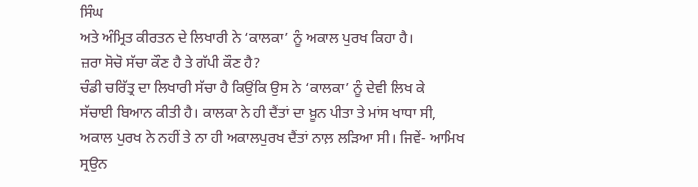ਸਿੰਘ
ਅਤੇ ਅੰਮ੍ਰਿਤ ਕੀਰਤਨ ਦੇ ਲਿਖਾਰੀ ਨੇ ‘ਕਾਲਕਾ’ ਨੂੰ ਅਕਾਲ ਪੁਰਖ ਕਿਹਾ ਹੈ।
ਜ਼ਰਾ ਸੋਚੋ ਸੱਚਾ ਕੌਣ ਹੈ ਤੇ ਗੱਪੀ ਕੌਣ ਹੈ?
ਚੰਡੀ ਚਰਿੱਤ੍ਰ ਦਾ ਲਿਖਾਰੀ ਸੱਚਾ ਹੈ ਕਿਉਂਕਿ ਉਸ ਨੇ ‘ਕਾਲਕਾ’ ਨੂੰ ਦੇਵੀ ਲਿਖ ਕੇ
ਸੱਚਾਈ ਬਿਆਨ ਕੀਤੀ ਹੈ। ਕਾਲਕਾ ਨੇ ਹੀ ਦੈਂਤਾਂ ਦਾ ਖ਼ੂਨ ਪੀਤਾ ਤੇ ਮਾਂਸ ਖਾਧਾ ਸੀ,
ਅਕਾਲ ਪੁਰਖ ਨੇ ਨਹੀਂ ਤੇ ਨਾ ਹੀ ਅਕਾਲਪੁਰਖ ਦੈਂਤਾਂ ਨਾਲ਼ ਲੜਿਆ ਸੀ। ਜਿਵੇਂ- ਆਮਿਖ
ਸ੍ਰਉਨ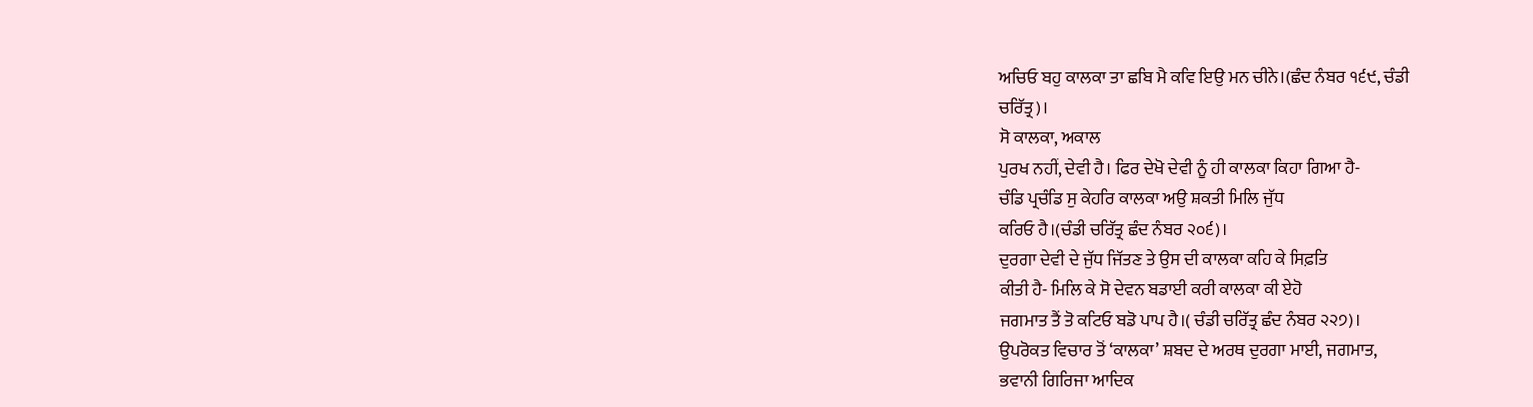ਅਚਿਓ ਬਹੁ ਕਾਲਕਾ ਤਾ ਛਬਿ ਮੈ ਕਵਿ ਇਉ ਮਨ ਚੀਨੇ।(ਛੰਦ ਨੰਬਰ ੧੬੯, ਚੰਡੀ
ਚਰਿੱਤ੍ਰ)।
ਸੋ ਕਾਲਕਾ, ਅਕਾਲ
ਪੁਰਖ ਨਹੀਂ, ਦੇਵੀ ਹੈ। ਫਿਰ ਦੇਖੋ ਦੇਵੀ ਨੂੰ ਹੀ ਕਾਲਕਾ ਕਿਹਾ ਗਿਆ ਹੈ-
ਚੰਡਿ ਪ੍ਰਚੰਡਿ ਸੁ ਕੇਹਰਿ ਕਾਲਕਾ ਅਉ ਸ਼ਕਤੀ ਮਿਲਿ ਜੁੱਧ
ਕਰਿਓ ਹੈ।(ਚੰਡੀ ਚਰਿੱਤ੍ਰ ਛੰਦ ਨੰਬਰ ੨੦੬)।
ਦੁਰਗਾ ਦੇਵੀ ਦੇ ਜੁੱਧ ਜਿੱਤਣ ਤੇ ਉਸ ਦੀ ਕਾਲਕਾ ਕਹਿ ਕੇ ਸਿਫ਼ਤਿ
ਕੀਤੀ ਹੈ- ਮਿਲਿ ਕੇ ਸੋ ਦੇਵਨ ਬਡਾਈ ਕਰੀ ਕਾਲਕਾ ਕੀ ਏਹੋ
ਜਗਮਾਤ ਤੈਂ ਤੋ ਕਟਿਓ ਬਡੋ ਪਾਪ ਹੈ।( ਚੰਡੀ ਚਰਿੱਤ੍ਰ ਛੰਦ ਨੰਬਰ ੨੨੭)।
ਉਪਰੋਕਤ ਵਿਚਾਰ ਤੋਂ ‘ਕਾਲਕਾ’ ਸ਼ਬਦ ਦੇ ਅਰਥ ਦੁਰਗਾ ਮਾਈ, ਜਗਮਾਤ,
ਭਵਾਨੀ ਗਿਰਿਜਾ ਆਦਿਕ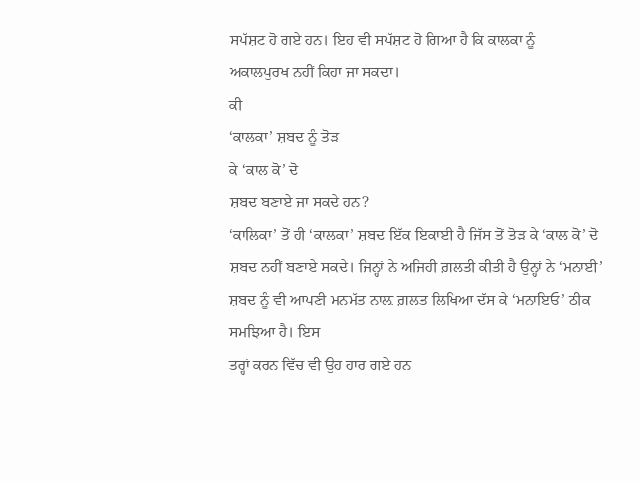ਸਪੱਸ਼ਟ ਹੋ ਗਏ ਹਨ। ਇਹ ਵੀ ਸਪੱਸ਼ਟ ਹੋ ਗਿਆ ਹੈ ਕਿ ਕਾਲਕਾ ਨੂੰ
ਅਕਾਲਪੁਰਖ ਨਹੀਂ ਕਿਹਾ ਜਾ ਸਕਦਾ।
ਕੀ
‘ਕਾਲਕਾ’ ਸ਼ਬਦ ਨੂੰ ਤੋੜ
ਕੇ ‘ਕਾਲ ਕੋ’ ਦੋ
ਸ਼ਬਦ ਬਣਾਏ ਜਾ ਸਕਦੇ ਹਨ?
‘ਕਾਲਿਕਾ’ ਤੋਂ ਹੀ ‘ਕਾਲਕਾ’ ਸ਼ਬਦ ਇੱਕ ਇਕਾਈ ਹੈ ਜਿੱਸ ਤੋਂ ਤੋੜ ਕੇ ‘ਕਾਲ ਕੋ’ ਦੋ
ਸ਼ਬਦ ਨਹੀਂ ਬਣਾਏ ਸਕਦੇ। ਜਿਨ੍ਹਾਂ ਨੇ ਅਜਿਹੀ ਗ਼ਲਤੀ ਕੀਤੀ ਹੈ ਉਨ੍ਹਾਂ ਨੇ ‘ਮਨਾਈ’
ਸ਼ਬਦ ਨੂੰ ਵੀ ਆਪਣੀ ਮਨਮੱਤ ਨਾਲ਼ ਗ਼ਲਤ ਲਿਖਿਆ ਦੱਸ ਕੇ ‘ਮਨਾਇਓ’ ਠੀਕ ਸਮਝਿਆ ਹੈ। ਇਸ
ਤਰ੍ਹਾਂ ਕਰਨ ਵਿੱਚ ਵੀ ਉਹ ਹਾਰ ਗਏ ਹਨ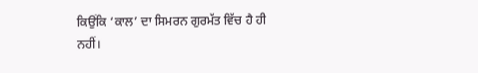ਕਿਉਂਕਿ ‘ਕਾਲ’ ਦਾ ਸਿਮਰਨ ਗੁਰਮੱਤ ਵਿੱਚ ਹੈ ਹੀ
ਨਹੀਂ।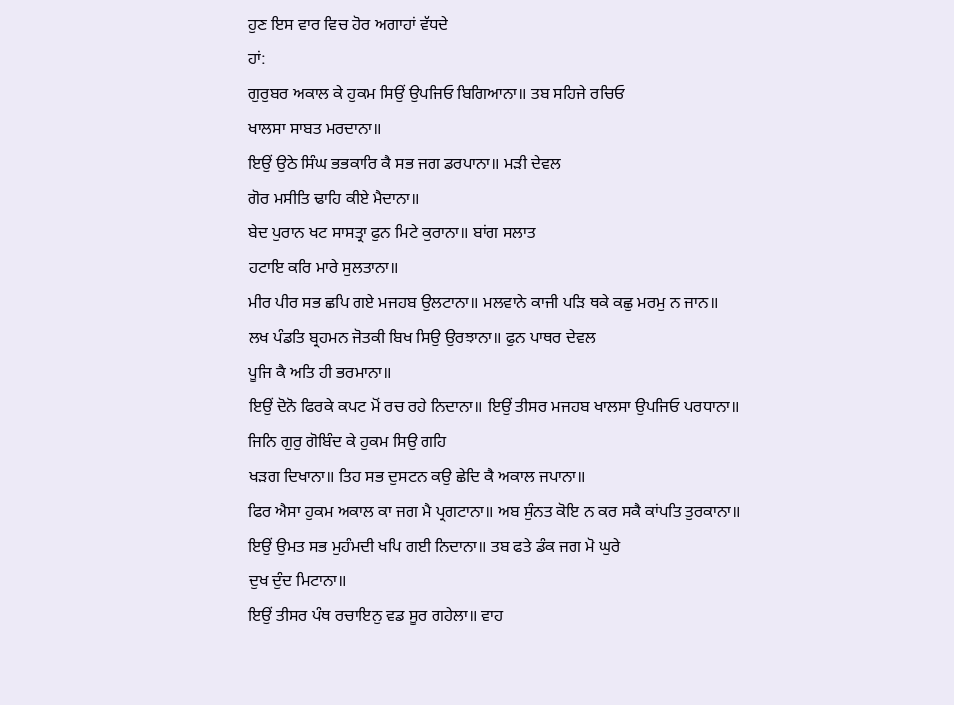ਹੁਣ ਇਸ ਵਾਰ ਵਿਚ ਹੋਰ ਅਗਾਹਾਂ ਵੱਧਦੇ
ਹਾਂ:
ਗੁਰੁਬਰ ਅਕਾਲ ਕੇ ਹੁਕਮ ਸਿਉਂ ਉਪਜਿਓ ਬਿਗਿਆਨਾ॥ ਤਬ ਸਹਿਜੇ ਰਚਿਓ
ਖਾਲਸਾ ਸਾਬਤ ਮਰਦਾਨਾ॥
ਇਉਂ ਉਠੇ ਸਿੰਘ ਭਭਕਾਰਿ ਕੈ ਸਭ ਜਗ ਡਰਪਾਨਾ॥ ਮੜੀ ਦੇਵਲ
ਗੋਰ ਮਸੀਤਿ ਢਾਹਿ ਕੀਏ ਮੈਦਾਨਾ॥
ਬੇਦ ਪੁਰਾਨ ਖਟ ਸਾਸਤ੍ਰਾ ਫੁਨ ਮਿਟੇ ਕੁਰਾਨਾ॥ ਬਾਂਗ ਸਲਾਤ
ਹਟਾਇ ਕਰਿ ਮਾਰੇ ਸੁਲਤਾਨਾ॥
ਮੀਰ ਪੀਰ ਸਭ ਛਪਿ ਗਏ ਮਜਹਬ ਉਲਟਾਨਾ॥ ਮਲਵਾਨੇ ਕਾਜੀ ਪੜਿ ਥਕੇ ਕਛੁ ਮਰਮੁ ਨ ਜਾਨ॥
ਲਖ ਪੰਡਤਿ ਬ੍ਰਹਮਨ ਜੋਤਕੀ ਬਿਖ ਸਿਉ ਉਰਝਾਨਾ॥ ਫੁਨ ਪਾਥਰ ਦੇਵਲ
ਪੂਜਿ ਕੈ ਅਤਿ ਹੀ ਭਰਮਾਨਾ॥
ਇਉਂ ਦੋਨੋ ਫਿਰਕੇ ਕਪਟ ਮੋਂ ਰਚ ਰਹੇ ਨਿਦਾਨਾ॥ ਇਉਂ ਤੀਸਰ ਮਜਹਬ ਖਾਲਸਾ ਉਪਜਿਓ ਪਰਧਾਨਾ॥
ਜਿਨਿ ਗੁਰੁ ਗੋਬਿੰਦ ਕੇ ਹੁਕਮ ਸਿਉ ਗਹਿ
ਖੜਗ ਦਿਖਾਨਾ॥ ਤਿਹ ਸਭ ਦੁਸਟਨ ਕਉ ਛੇਦਿ ਕੈ ਅਕਾਲ ਜਪਾਨਾ॥
ਫਿਰ ਐਸਾ ਹੁਕਮ ਅਕਾਲ ਕਾ ਜਗ ਮੈ ਪ੍ਰਗਟਾਨਾ॥ ਅਬ ਸੁੰਨਤ ਕੋਇ ਨ ਕਰ ਸਕੈ ਕਾਂਪਤਿ ਤੁਰਕਾਨਾ॥
ਇਉਂ ਉਮਤ ਸਭ ਮੁਹੰਮਦੀ ਖਪਿ ਗਈ ਨਿਦਾਨਾ॥ ਤਬ ਫਤੇ ਡੰਕ ਜਗ ਮੋ ਘੁਰੇ
ਦੁਖ ਦੁੰਦ ਮਿਟਾਨਾ॥
ਇਉਂ ਤੀਸਰ ਪੰਥ ਰਚਾਇਨੁ ਵਡ ਸੂਰ ਗਹੇਲਾ॥ ਵਾਹ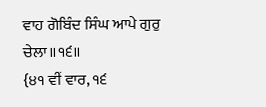ਵਾਹ ਗੋਬਿੰਦ ਸਿੰਘ ਆਪੇ ਗੁਰੁ ਚੇਲਾ॥੧੬॥
{੪੧ ਵੀਂ ਵਾਰ, ੧੬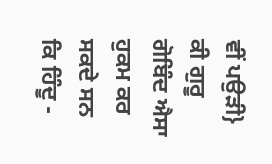ਵੀਂ ਪਉੜੀ}
ਕੀ ਗੁਰੂ ਗੋਬਿੰਦ ਐਸਾ ਹੁਕਮ ਕਰ ਸਕਦੇ ਸਨ ਕਿ ਹਿੰਦੂ -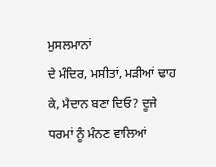ਮੁਸਲਮਾਨਾਂ
ਦੇ ਮੰਦਿਰ, ਮਸੀਤਾਂ, ਮੜੀਆਂ ਢਾਹ ਕੇ, ਮੈਦਾਨ ਬਣਾ ਦਿਓ? ਦੂਜੇ ਧਰਮਾਂ ਨੂੰ ਮੰਨਣ ਵਾਲਿਆਂ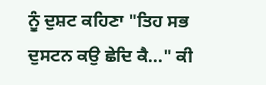ਨੂੰ ਦੁਸ਼ਟ ਕਹਿਣਾ "ਤਿਹ ਸਭ ਦੁਸਟਨ ਕਉ ਛੇਦਿ ਕੈ..." ਕੀ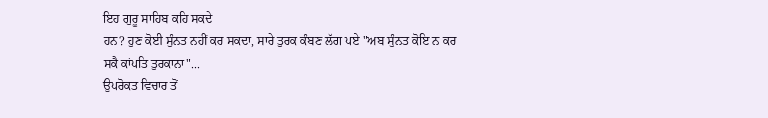ਇਹ ਗੁਰੂ ਸਾਹਿਬ ਕਹਿ ਸਕਦੇ
ਹਨ? ਹੁਣ ਕੋਈ ਸੁੰਨਤ ਨਹੀਂ ਕਰ ਸਕਦਾ, ਸਾਰੇ ਤੁਰਕ ਕੰਬਣ ਲੱਗ ਪਏ "ਅਬ ਸੁੰਨਤ ਕੋਇ ਨ ਕਰ
ਸਕੈ ਕਾਂਪਤਿ ਤੁਰਕਾਨਾ"...
ਉਪਰੋਕਤ ਵਿਚਾਰ ਤੋਂ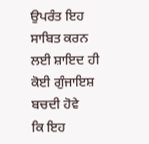ਉਪਰੰਤ ਇਹ ਸਾਬਿਤ ਕਰਨ ਲਈ ਸ਼ਾਇਦ ਹੀ ਕੋਈ ਗੁੰਜਾਇਸ਼ ਬਚਦੀ ਹੋਵੇ
ਕਿ ਇਹ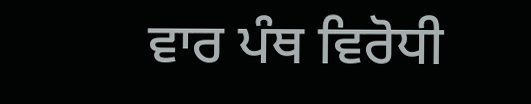ਵਾਰ ਪੰਥ ਵਿਰੋਧੀ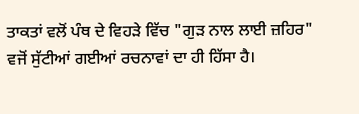ਤਾਕਤਾਂ ਵਲੋਂ ਪੰਥ ਦੇ ਵਿਹੜੇ ਵਿੱਚ "ਗੁੜ ਨਾਲ ਲਾਈ ਜ਼ਹਿਰ"
ਵਜੋਂ ਸੁੱਟੀਆਂ ਗਈਆਂ ਰਚਨਾਵਾਂ ਦਾ ਹੀ ਹਿੱਸਾ ਹੈ।